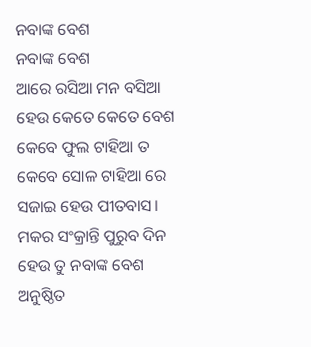ନବାଙ୍କ ବେଶ
ନବାଙ୍କ ବେଶ
ଆରେ ରସିଆ ମନ ବସିଆ
ହେଉ କେତେ କେତେ ବେଶ
କେବେ ଫୁଲ ଟାହିଆ ତ
କେବେ ସୋଳ ଟାହିଆ ରେ
ସଜାଇ ହେଉ ପୀତବାସ।
ମକର ସଂକ୍ରାନ୍ତି ପୁରୁବ ଦିନ
ହେଉ ତୁ ନବାଙ୍କ ବେଶ
ଅନୁଷ୍ଠିତ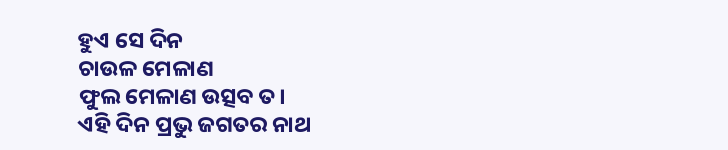ହୁଏ ସେ ଦିନ
ଚାଉଳ ମେଳାଣ
ଫୁଲ ମେଳାଣ ଉତ୍ସବ ତ।
ଏହି ଦିନ ପ୍ରଭୁ ଜଗତର ନାଥ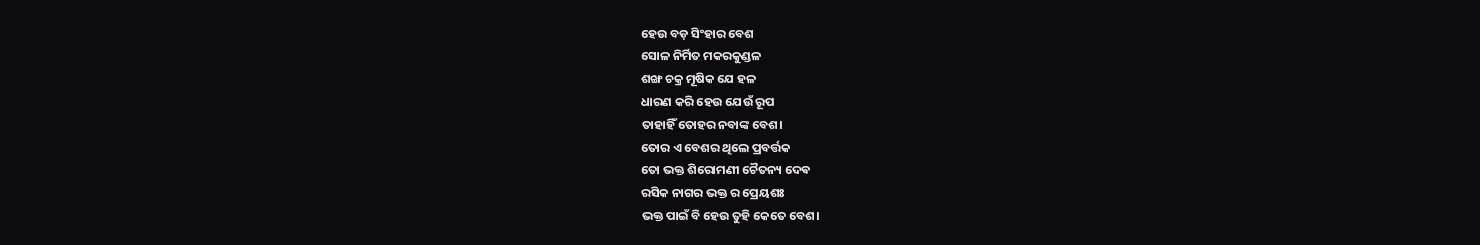ହେଉ ବଡ଼ ସିଂହାର ବେଶ
ସୋଳ ନିର୍ମିତ ମକରକୁଣ୍ଡଳ
ଶଙ୍ଖ ଚକ୍ର ମୂଷିକ ଯେ ହଳ
ଧାରଣ କରି ହେଉ ଯେଉଁ ରୂପ
ତାହାହିଁ ତୋହର ନବାଙ୍କ ବେଶ।
ତୋର ଏ ବେଶର ଥିଲେ ପ୍ରବର୍ତ୍ତକ
ତୋ ଭକ୍ତ ଶିରୋମଣୀ ଚୈତନ୍ୟ ଦେଵ
ରସିକ ନାଗର ଭକ୍ତ ର ପ୍ରେୟଶଃ
ଭକ୍ତ ପାଇଁ ବି ହେଉ ତୁହି କେତେ ବେଶ।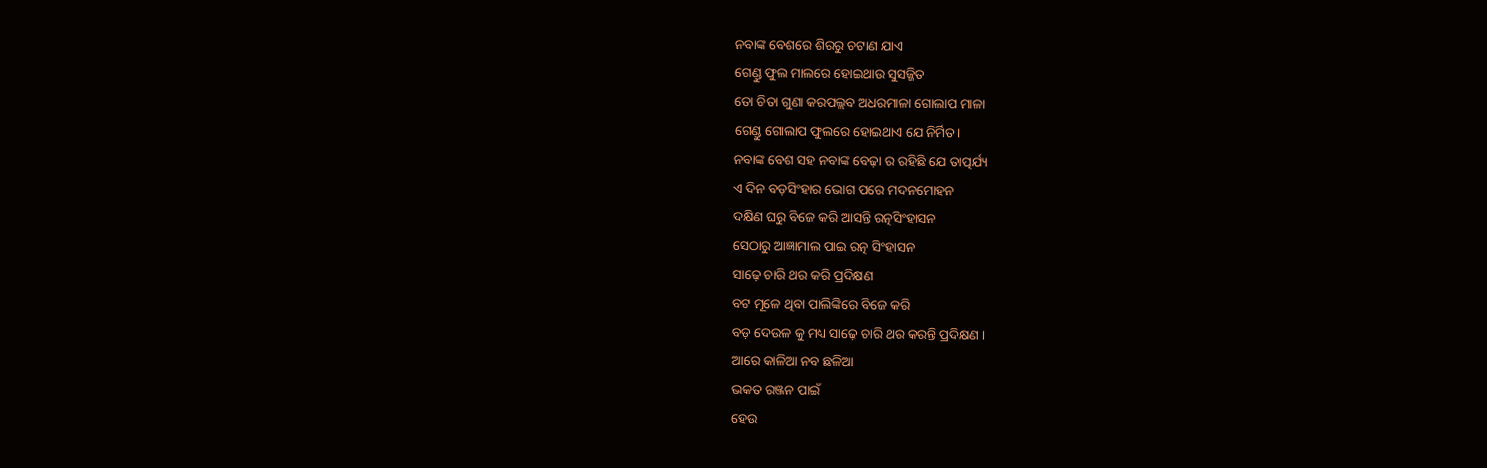ନବାଙ୍କ ବେଶରେ ଶିରରୁ ଚଟାଣ ଯାଏ
ଗେଣ୍ଡୁ ଫୁଲ ମାଲରେ ହୋଇଥାଉ ସୁସଜ୍ଜିତ
ତୋ ଚିତା ଗୁଣା କରପଲ୍ଲବ ଅଧରମାଳା ଗୋଲାପ ମାଳା
ଗେଣ୍ଡୁ ଗୋଲାପ ଫୁଲରେ ହୋଇଥାଏ ଯେ ନିର୍ମିତ।
ନବାଙ୍କ ବେଶ ସହ ନବାଙ୍କ ବେଢ଼ା ର ରହିଛି ଯେ ତାତ୍ପର୍ଯ୍ୟ
ଏ ଦିନ ବଡ଼ସିଂହାର ଭୋଗ ପରେ ମଦନମୋହନ
ଦକ୍ଷିଣ ଘରୁ ବିଜେ କରି ଆସନ୍ତି ରତ୍ନସିଂହାସନ
ସେଠାରୁ ଆଜ୍ଞାମାଲ ପାଇ ରତ୍ନ ସିଂହାସନ
ସାଢ଼େ ଚାରି ଥର କରି ପ୍ରଦିକ୍ଷଣ
ବଟ ମୂଳେ ଥିବା ପାଲିଙ୍କିରେ ବିଜେ କରି
ବଡ଼ ଦେଉଳ କୁ ମଧ୍ୟ ସାଢ଼େ ଚାରି ଥର କରନ୍ତି ପ୍ରଦିକ୍ଷଣ ।
ଆରେ କାଳିଆ ନବ ଛଳିଆ
ଭକତ ରଞ୍ଜନ ପାଇଁ
ହେଉ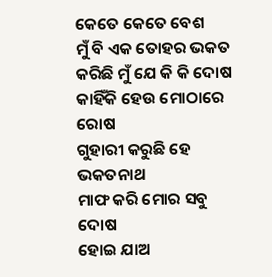କେତେ କେତେ ବେଶ
ମୁଁ ବି ଏକ ତୋହର ଭକତ
କରିଛି ମୁଁ ଯେ କି କି ଦୋଷ
କାହିଁକି ହେଉ ମୋଠାରେ ରୋଷ
ଗୁହାରୀ କରୁଛି ହେ ଭକତନାଥ
ମାଫ କରି ମୋର ସବୁ ଦୋଷ
ହୋଇ ଯାଅ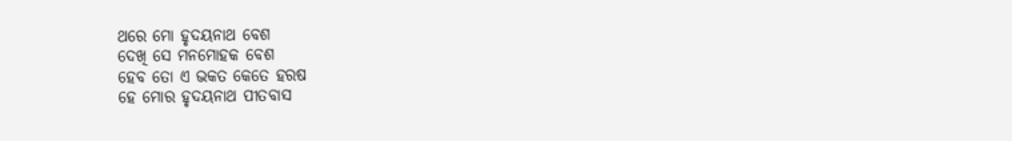ଥରେ ମୋ ହୃଦୟନାଥ ବେଶ
ଦେଖି ସେ ମନମୋହକ ବେଶ
ହେବ ତୋ ଏ ଭକତ କେତେ ହରଷ
ହେ ମୋର ହୃଦୟନାଥ ପୀତବାସ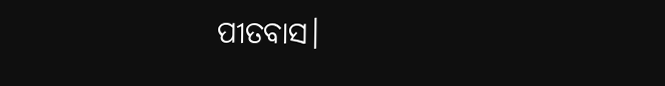ପୀତବାସ।